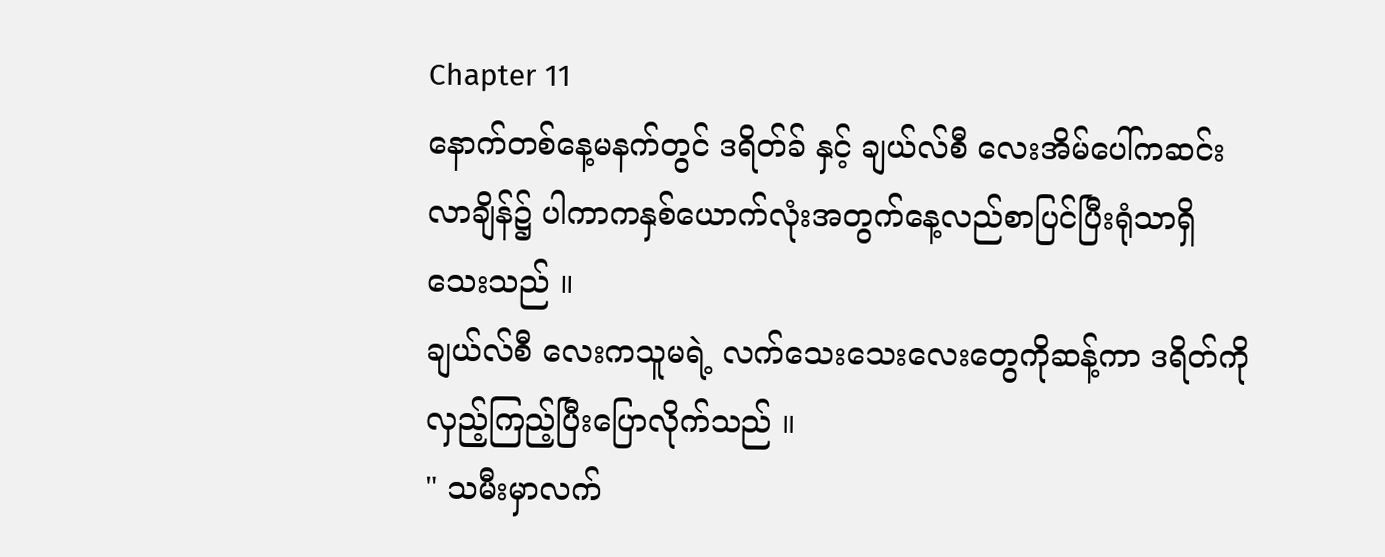Chapter 11
နောက်တစ်နေ့မနက်တွင် ဒရိတ်ခ် နှင့် ချယ်လ်စီ လေးအိမ်ပေါ်ကဆင်းလာချိန်၌ ပါကာကနှစ်ယောက်လုံးအတွက်နေ့လည်စာပြင်ပြီးရုံသာရှိသေးသည် ။
ချယ်လ်စီ လေးကသူမရဲ့ လက်သေးသေးလေးတွေကိုဆန့်ကာ ဒရိတ်ကိုလှည့်ကြည့်ပြီးပြောလိုက်သည် ။
" သမီးမှာလက်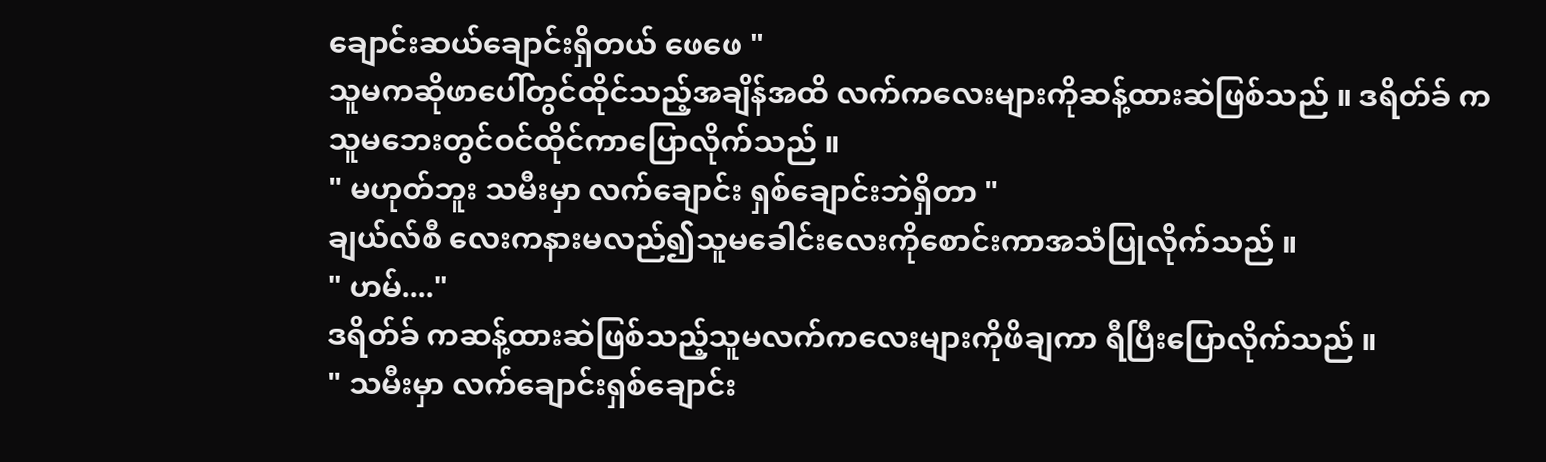ချောင်းဆယ်ချောင်းရှိတယ် ဖေဖေ "
သူမကဆိုဖာပေါ်တွင်ထိုင်သည့်အချိန်အထိ လက်ကလေးများကိုဆန့်ထားဆဲဖြစ်သည် ။ ဒရိတ်ခ် ကသူမဘေးတွင်ဝင်ထိုင်ကာပြောလိုက်သည် ။
" မဟုတ်ဘူး သမီးမှာ လက်ချောင်း ရှစ်ချောင်းဘဲရှိတာ "
ချယ်လ်စီ လေးကနားမလည်၍သူမခေါင်းလေးကိုစောင်းကာအသံပြုလိုက်သည် ။
" ဟမ်...."
ဒရိတ်ခ် ကဆန့်ထားဆဲဖြစ်သည့်သူမလက်ကလေးများကိုဖိချကာ ရီပြီးပြောလိုက်သည် ။
" သမီးမှာ လက်ချောင်းရှစ်ချောင်း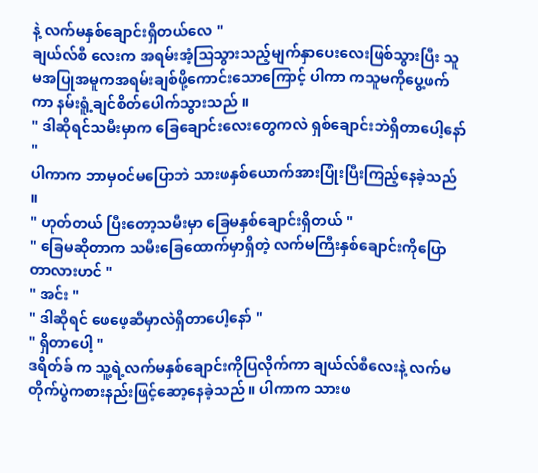နဲ့ လက်မနှစ်ချောင်းရှိတယ်လေ "
ချယ်လ်စီ လေးက အရမ်းအံ့သြသွားသည့်မျက်နှာပေးလေးဖြစ်သွားပြီး သူမအပြုအမူကအရမ်းချစ်ဖို့ကောင်းသောကြောင့် ပါကာ ကသူမကိုပွေ့ဖက်ကာ နမ်းရူံ့ချင်စိတ်ပေါက်သွားသည် ။
" ဒါဆိုရင်သမီးမှာက ခြေချောင်းလေးတွေကလဲ ရှစ်ချောင်းဘဲရှိတာပေါ့နော် "
ပါကာက ဘာမှဝင်မပြောဘဲ သားဖနှစ်ယောက်အားပြုံးပြီးကြည့်နေခဲ့သည် ။
" ဟုတ်တယ် ပြီးတော့သမီးမှာ ခြေမနှစ်ချောင်းရှိတယ် "
" ခြေမဆိုတာက သမီးခြေထောက်မှာရှိတဲ့ လက်မကြီးနှစ်ချောင်းကိုပြောတာလားဟင် "
" အင်း "
" ဒါဆိုရင် ဖေဖေ့ဆီမှာလဲရှိတာပေါ့နော် "
" ရှိတာပေါ့ "
ဒရိတ်ခ် က သူ့ရဲ့လက်မနှစ်ချောင်းကိုပြလိုက်ကာ ချယ်လ်စီလေးနဲ့ လက်မတိုက်ပွဲကစားနည်းဖြင့်ဆော့နေခဲ့သည် ။ ပါကာက သားဖ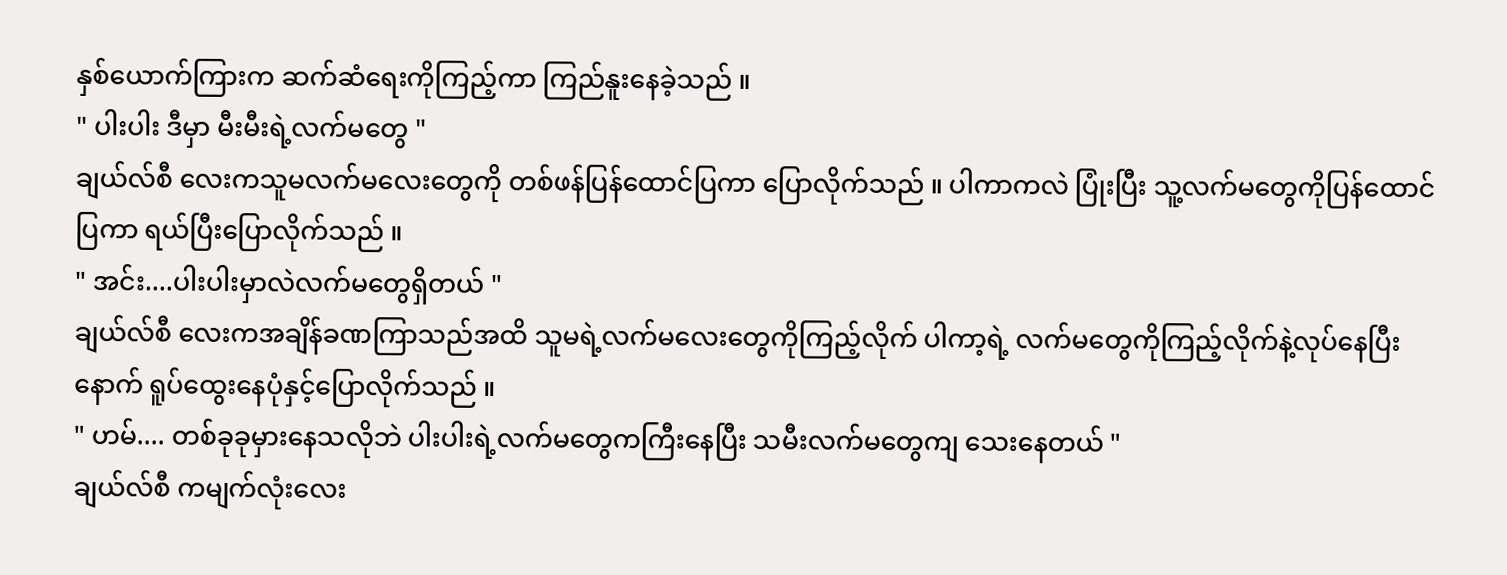နှစ်ယောက်ကြားက ဆက်ဆံရေးကိုကြည့်ကာ ကြည်နူးနေခဲ့သည် ။
" ပါးပါး ဒီမှာ မီးမီးရဲ့လက်မတွေ "
ချယ်လ်စီ လေးကသူမလက်မလေးတွေကို တစ်ဖန်ပြန်ထောင်ပြကာ ပြောလိုက်သည် ။ ပါကာကလဲ ပြုံးပြီး သူ့လက်မတွေကိုပြန်ထောင်ပြကာ ရယ်ပြီးပြောလိုက်သည် ။
" အင်း....ပါးပါးမှာလဲလက်မတွေရှိတယ် "
ချယ်လ်စီ လေးကအချိန်ခဏကြာသည်အထိ သူမရဲ့လက်မလေးတွေကိုကြည့်လိုက် ပါကာ့ရဲ့ လက်မတွေကိုကြည့်လိုက်နဲ့လုပ်နေပြီးနောက် ရူပ်ထွေးနေပုံနှင့်ပြောလိုက်သည် ။
" ဟမ်.... တစ်ခုခုမှားနေသလိုဘဲ ပါးပါးရဲ့လက်မတွေကကြီးနေပြီး သမီးလက်မတွေကျ သေးနေတယ် "
ချယ်လ်စီ ကမျက်လုံးလေး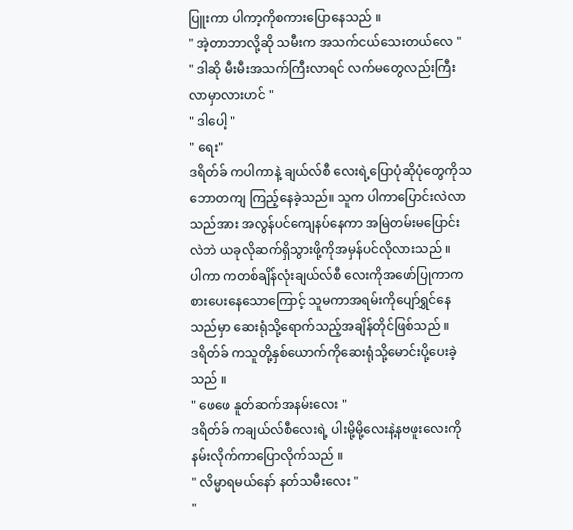ပြူးကာ ပါကာ့ကိုစကားပြောနေသည် ။
" အဲ့တာဘာလို့ဆို သမီးက အသက်ငယ်သေးတယ်လေ "
" ဒါဆို မီးမီးအသက်ကြီးလာရင် လက်မတွေလည်းကြီးလာမှာလားဟင် "
" ဒါပေါ့ "
" ရေး"
ဒရိတ်ခ် ကပါကာနဲ့ ချယ်လ်စီ လေးရဲ့ပြောပုံဆိုပုံတွေကိုသဘောတကျ ကြည့်နေခဲ့သည်။ သူက ပါကာပြောင်းလဲလာသည်အား အလွန်ပင်ကျေနပ်နေကာ အမြဲတမ်းမပြောင်းလဲဘဲ ယခုလိုဆက်ရှိသွားဖို့ကိုအမှန်ပင်လိုလားသည် ။
ပါကာ ကတစ်ချိန်လုံးချယ်လ်စီ လေးကိုအဖော်ပြုကာကစားပေးနေသောကြောင့် သူမကာအရမ်းကိုပျော်ရွှင်နေသည်မှာ ဆေးရုံသို့ရောက်သည့်အချိန်တိုင်ဖြစ်သည် ။
ဒရိတ်ခ် ကသူတို့နှစ်ယောက်ကိုဆေးရုံသို့မောင်းပို့ပေးခဲ့သည် ။
" ဖေဖေ နူတ်ဆက်အနမ်းလေး "
ဒရိတ်ခ် ကချယ်လ်စီလေးရဲ့ ပါးမို့မို့လေးနဲ့နဗဖူးလေးကိုနမ်းလိုက်ကာပြောလိုက်သည် ။
" လိမ္မာရမယ်နော် နတ်သမီးလေး "
"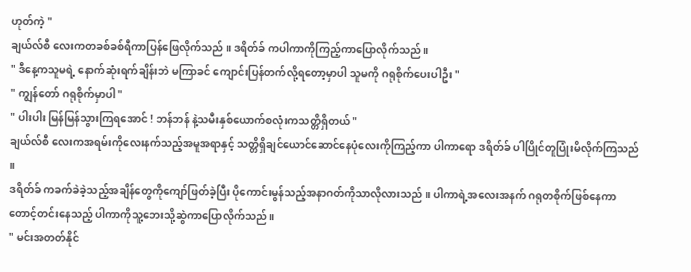ဟုတ်ကဲ့ "
ချယ်လ်စီ လေးကတခစ်ခစ်ရီကာပြန်ဖြေလိုက်သည် ။ ဒရိတ်ခ် ကပါကာကိုကြည့်ကာပြောလိုက်သည် ။
" ဒီနေ့ကသူမရဲ့ နောက်ဆုံးရက်ချိန်းဘဲ မကြာခင် ကျောင်းပြန်တက်လို့ရတော့မှာပါ သူမကို ဂရုစိုက်ပေးပါဦး "
" ကျွန်တော် ဂရုစိုက်မှာပါ "
" ပါးပါး မြန်မြန်သွားကြရအောင် ! ဘန်ဘန် နဲ့သမီးနှစ်ယောက်စလုံးကသတ္တိရှိတယ် "
ချယ်လ်စီ လေးကအရမ်းကိုလေးနက်သည့်အမူအရာနှင့် သတ္တိရှိချင်ယောင်ဆောင်နေပုံလေးကိုကြည့်ကာ ပါကာရော ဒရိတ်ခ် ပါပြိုင်တူပြုံးမိလိုက်ကြသည် ။
ဒရိတ်ခ် ကခက်ခဲခဲ့သည့်အချိန်တွေကိုကျော်ဖြတ်ခဲ့ပြီး ပိုကောင်းမွန်သည့်အနာဂတ်ကိုသာလိုလားသည် ။ ပါကာရဲ့အလေးအနက် ဂရုတစိုက်ဖြစ်နေကာ တောင့်တင်းနေသည့် ပါကာကိုသူ့ဘေးသို့ဆွဲကာပြောလိုက်သည် ။
" မင်းအတတ်နိုင်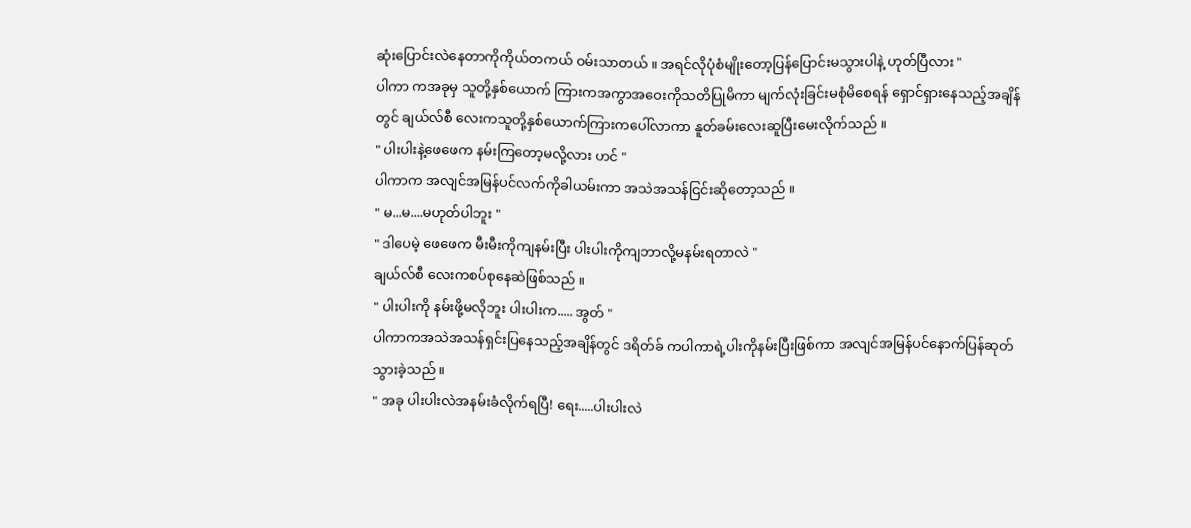ဆုံးပြောင်းလဲနေတာကိုကိုယ်တကယ် ဝမ်းသာတယ် ။ အရင်လိုပုံစံမျိုးတော့ပြန်ပြောင်းမသွားပါနဲ့ ဟုတ်ပြီလား "
ပါကာ ကအခုမှ သူတို့နှစ်ယောက် ကြားကအကွာအဝေးကိုသတိပြုမိကာ မျက်လုံးခြင်းမစုံမိစေရန် ရှောင်ရှားနေသည့်အချိန်တွင် ချယ်လ်စီ လေးကသူတို့နှစ်ယောက်ကြားကပေါ်လာကာ နူတ်ခမ်းလေးဆူပြီးမေးလိုက်သည် ။
" ပါးပါးနဲ့ဖေဖေက နမ်းကြတော့မလို့လား ဟင် "
ပါကာက အလျင်အမြန်ပင်လက်ကိုခါယမ်းကာ အသဲအသန်ငြင်းဆိုတော့သည် ။
" မ...မ....မဟုတ်ပါဘူး "
" ဒါပေမဲ့ ဖေဖေက မီးမီးကိုကျနမ်းပြီး ပါးပါးကိုကျဘာလို့မနမ်းရတာလဲ "
ချယ်လ်စီ လေးကစပ်စုနေဆဲဖြစ်သည် ။
" ပါးပါးကို နမ်းဖို့မလိုဘူး ပါးပါးက..... အွတ် "
ပါကာကအသဲအသန်ရှင်းပြနေသည့်အချိန်တွင် ဒရိတ်ခ် ကပါကာရဲ့ပါးကိုနမ်းပြီးဖြစ်ကာ အလျင်အမြန်ပင်နောက်ပြန်ဆုတ်သွားခဲ့သည် ။
" အခု ပါးပါးလဲအနမ်းခံလိုက်ရပြီ! ရေး.....ပါးပါးလဲ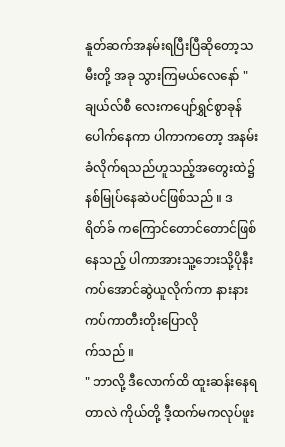နူတ်ဆက်အနမ်းရပြီးပြီဆိုတော့သမီးတို့ အခု သွားကြမယ်လေနော် "
ချယ်လ်စီ လေးကပျော်ရွှင်စွာခုန်ပေါက်နေကာ ပါကာကတော့ အနမ်းခံလိုက်ရသည်ဟူသည့်အတွေးထဲ၌နစ်မြုပ်နေဆဲပင်ဖြစ်သည် ။ ဒရိတ်ခ် ကကြောင်တောင်တောင်ဖြစ်နေသည့် ပါကာအားသူ့ဘေးသို့ပိုနီးကပ်အောင်ဆွဲယူလိုက်ကာ နားနားကပ်ကာတီးတိုးပြောလို
က်သည် ။
" ဘာလို့ ဒီလောက်ထိ ထူးဆန်းနေရတာလဲ ကိုယ်တို့ ဒီ့ထက်မကလုပ်ဖူး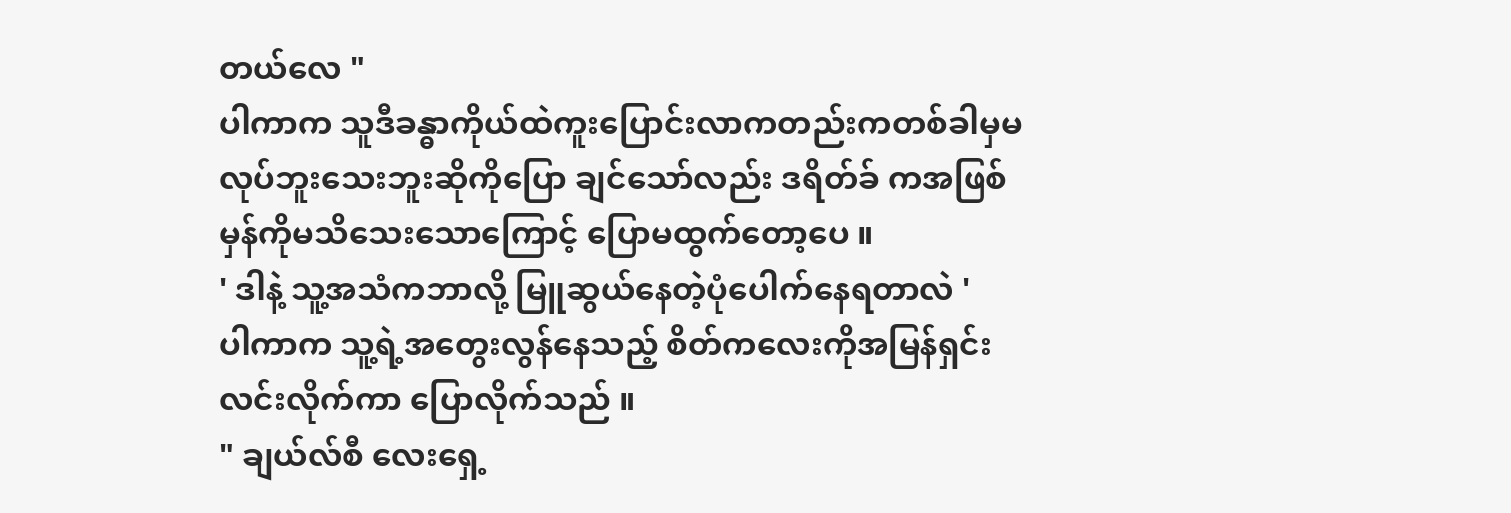တယ်လေ "
ပါကာက သူဒီခန္ဓာကိုယ်ထဲကူးပြောင်းလာကတည်းကတစ်ခါမှမလုပ်ဘူးသေးဘူးဆိုကိုပြော ချင်သော်လည်း ဒရိတ်ခ် ကအဖြစ်မှန်ကိုမသိသေးသောကြောင့် ပြောမထွက်တော့ပေ ။
' ဒါနဲ့ သူ့အသံကဘာလို့ မြူဆွယ်နေတဲ့ပုံပေါက်နေရတာလဲ '
ပါကာက သူ့ရဲ့အတွေးလွန်နေသည့် စိတ်ကလေးကိုအမြန်ရှင်းလင်းလိုက်ကာ ပြောလိုက်သည် ။
" ချယ်လ်စီ လေးရှေ့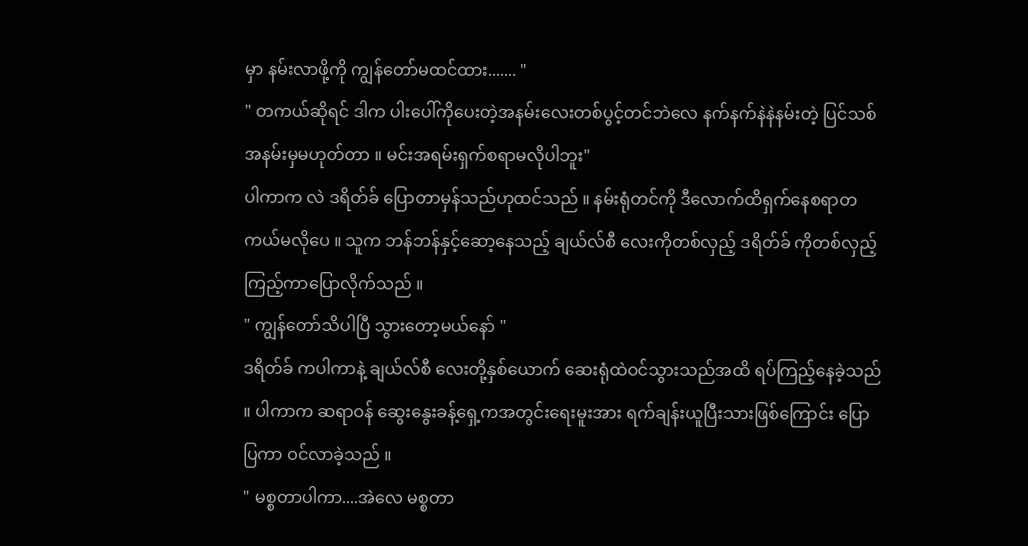မှာ နမ်းလာဖို့ကို ကျွန်တော်မထင်ထား....... "
" တကယ်ဆိုရင် ဒါက ပါးပေါ်ကိုပေးတဲ့အနမ်းလေးတစ်ပွင့်တင်ဘဲလေ နက်နက်နဲနဲနမ်းတဲ့ ပြင်သစ်အနမ်းမှမဟုတ်တာ ။ မင်းအရမ်းရှက်စရာမလိုပါဘူး"
ပါကာက လဲ ဒရိတ်ခ် ပြောတာမှန်သည်ဟုထင်သည် ။ နမ်းရုံတင်ကို ဒီလောက်ထိရှက်နေစရာတကယ်မလိုပေ ။ သူက ဘန်ဘန်နှင့်ဆော့နေသည့် ချယ်လ်စီ လေးကိုတစ်လှည့် ဒရိတ်ခ် ကိုတစ်လှည့်ကြည့်ကာပြောလိုက်သည် ။
" ကျွန်တော်သိပါပြီ သွားတော့မယ်နော် "
ဒရိတ်ခ် ကပါကာနဲ့ ချယ်လ်စီ လေးတို့နှစ်ယောက် ဆေးရုံထဲဝင်သွားသည်အထိ ရပ်ကြည့်နေခဲ့သည် ။ ပါကာက ဆရာဝန် ဆွေးနွေးခန့်ရှေ့ကအတွင်းရေးမူးအား ရက်ချန်းယူပြီးသားဖြစ်ကြောင်း ပြောပြကာ ဝင်လာခဲ့သည် ။
" မစ္စတာပါကာ....အဲလေ မစ္စတာ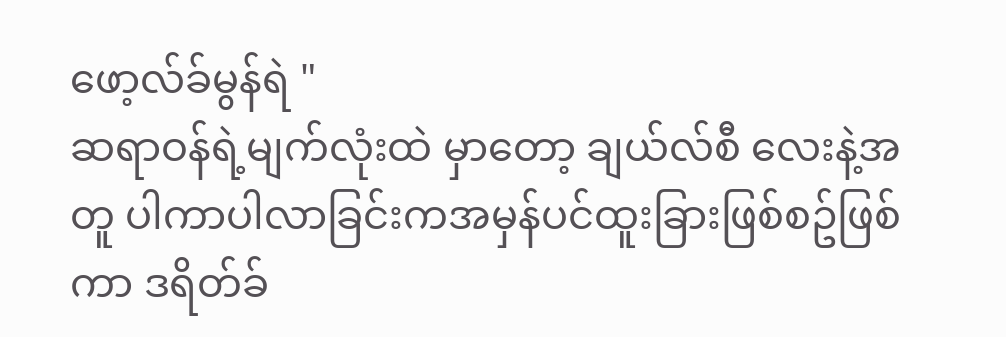ဖော့လ်ခ်မွန်ရဲ "
ဆရာဝန်ရဲ့မျက်လုံးထဲ မှာတော့ ချယ်လ်စီ လေးနဲ့အတူ ပါကာပါလာခြင်းကအမှန်ပင်ထူးခြားဖြစ်စဥ်ဖြစ်ကာ ဒရိတ်ခ်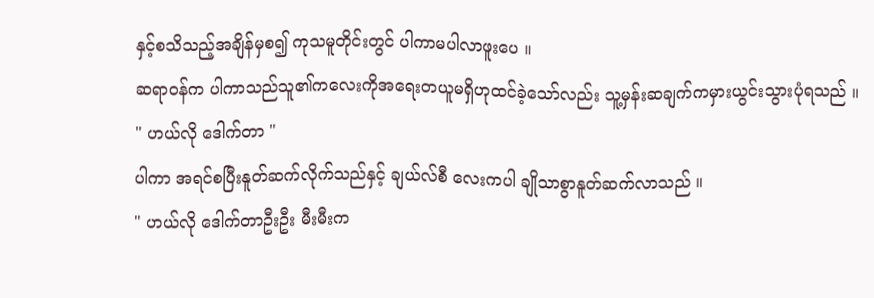နှင့်စသိသည့်အချိန်မှစ၍ ကုသမူတိုင်းတွင် ပါကာမပါလာဖူးပေ ။
ဆရာဝန်က ပါကာသည်သူ၏ကလေးကိုအရေးတယူမရှိဟုထင်ခဲ့သော်လည်း သူ့မှန်းဆချက်ကမှားယွင်းသွားပုံရသည် ။
" ဟယ်လို ဒေါက်တာ "
ပါကာ အရင်စပြီးနူတ်ဆက်လိုက်သည်နှင့် ချယ်လ်စီ လေးကပါ ချိုသာစွာနူတ်ဆက်လာသည် ။
" ဟယ်လို ဒေါက်တာဦးဦး မီးမီးက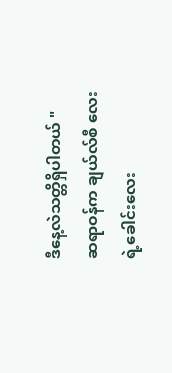ဒီနေ့လဲသတ္တိရှိပါတယ် "
ဆရာဝန်က ချယ်လ်စီ လေးရဲ့ခေါင်းလေး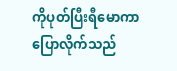ကိုပုတ်ပြီးရီမောကာပြောလိုက်သည်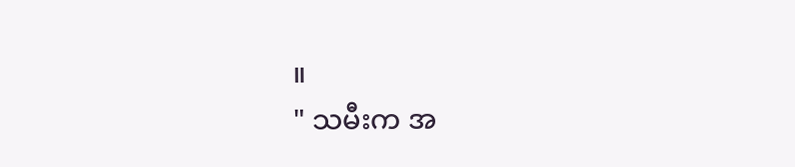။
" သမီးက အ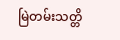မြဲတမ်းသတ္တိ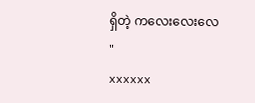ရှိတဲ့ ကလေးလေးလေ "
xxxxxx